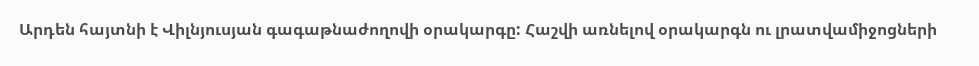Արդեն հայտնի է Վիլնյուսյան գագաթնաժողովի օրակարգը: Հաշվի առնելով օրակարգն ու լրատվամիջոցների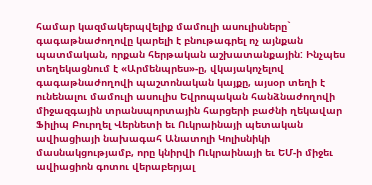համար կազմակերպվելիք մամուլի ասուլիսները` գագաթնաժողովը կարելի է բնութագրել ոչ այնքան պատմական, որքան հերթական աշխատանքային: Ինչպես տեղեկացնում է «Արմենպրես»-ը, վկայակոչելով գագաթնաժողովի պաշտոնական կայքը, այսօր տեղի է ունենալու մամուլի ասուլիս Եվրոպական հանձնաժողովի միջազգային տրանսպորտային հարցերի բաժնի ղեկավար Ֆիլիպ Բուրղել Վերնետի եւ Ուկրաինայի պետական ավիացիայի նախագահ Անատոլի Կոլիսնիկի մասնակցությամբ, որը կնիրվի Ուկրաինայի եւ ԵՄ-ի միջեւ ավիացիոն գոտու վերաբերյալ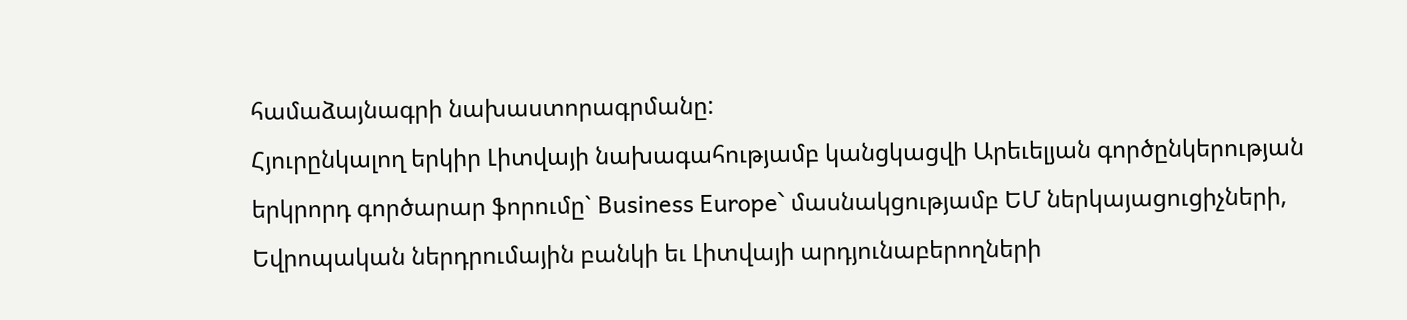համաձայնագրի նախաստորագրմանը:
Հյուրընկալող երկիր Լիտվայի նախագահությամբ կանցկացվի Արեւելյան գործընկերության երկրորդ գործարար ֆորումը` Business Europe` մասնակցությամբ ԵՄ ներկայացուցիչների, Եվրոպական ներդրումային բանկի եւ Լիտվայի արդյունաբերողների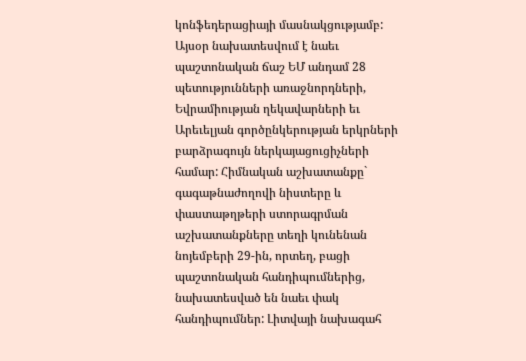կոնֆեդերացիայի մասնակցությամբ: Այսօր նախատեսվում է նաեւ պաշտոնական ճաշ ԵՄ անդամ 28 պետությունների առաջնորդների, Եվրամիության ղեկավարների եւ Արեւելյան գործընկերության երկրների բարձրագույն ներկայացուցիչների համար: Հիմնական աշխատանքը` գագաթնաժողովի նիստերը և փաստաթղթերի ստորագրման աշխատանքները տեղի կունենան նոյեմբերի 29-ին, որտեղ, բացի պաշտոնական հանդիպումներից, նախատեսված են նաեւ փակ հանդիպումներ: Լիտվայի նախագահ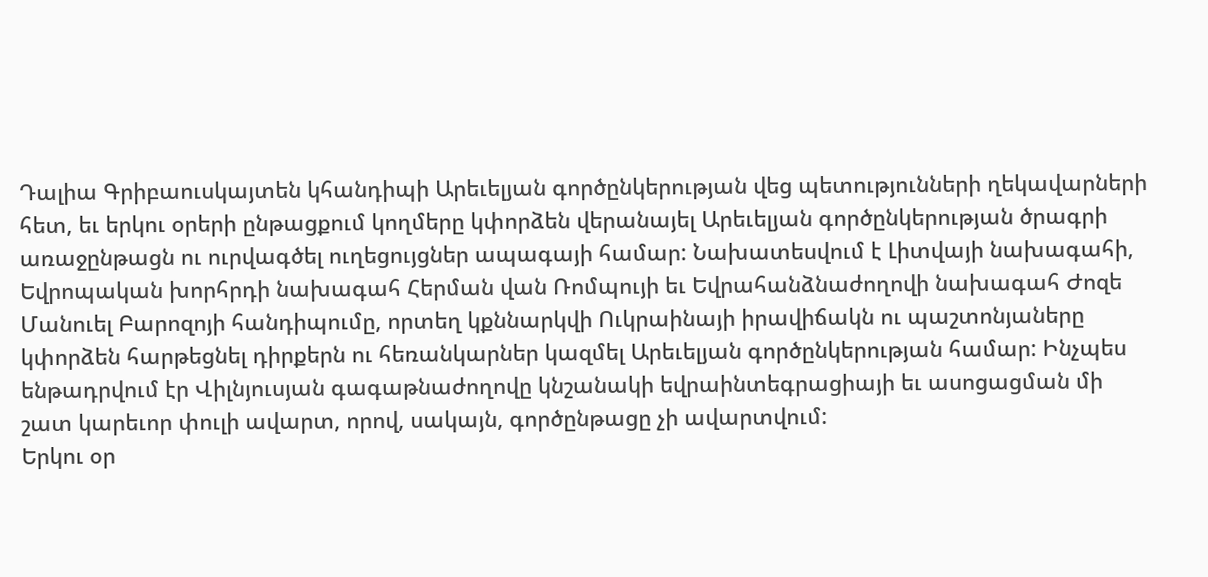Դալիա Գրիբաուսկայտեն կհանդիպի Արեւելյան գործընկերության վեց պետությունների ղեկավարների հետ, եւ երկու օրերի ընթացքում կողմերը կփորձեն վերանայել Արեւելյան գործընկերության ծրագրի առաջընթացն ու ուրվագծել ուղեցույցներ ապագայի համար: Նախատեսվում է Լիտվայի նախագահի, Եվրոպական խորհրդի նախագահ Հերման վան Ռոմպույի եւ Եվրահանձնաժողովի նախագահ Ժոզե Մանուել Բարոզոյի հանդիպումը, որտեղ կքննարկվի Ուկրաինայի իրավիճակն ու պաշտոնյաները կփորձեն հարթեցնել դիրքերն ու հեռանկարներ կազմել Արեւելյան գործընկերության համար: Ինչպես ենթադրվում էր Վիլնյուսյան գագաթնաժողովը կնշանակի եվրաինտեգրացիայի եւ ասոցացման մի շատ կարեւոր փուլի ավարտ, որով, սակայն, գործընթացը չի ավարտվում:
Երկու օր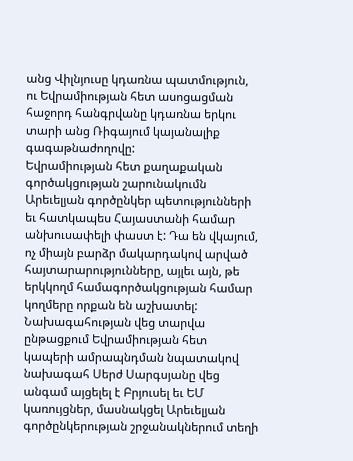անց Վիլնյուսը կդառնա պատմություն, ու Եվրամիության հետ ասոցացման հաջորդ հանգրվանը կդառնա երկու տարի անց Ռիգայում կայանալիք գագաթնաժողովը:
Եվրամիության հետ քաղաքական գործակցության շարունակումն Արեւելյան գործընկեր պետությունների եւ հատկապես Հայաստանի համար անխուսափելի փաստ է: Դա են վկայում, ոչ միայն բարձր մակարդակով արված հայտարարությունները, այլեւ այն, թե երկկողմ համագործակցության համար կողմերը որքան են աշխատել: Նախագահության վեց տարվա ընթացքում Եվրամիության հետ կապերի ամրապնդման նպատակով նախագահ Սերժ Սարգսյանը վեց անգամ այցելել է Բրյուսել եւ ԵՄ կառույցներ, մասնակցել Արեւելյան գործընկերության շրջանակներում տեղի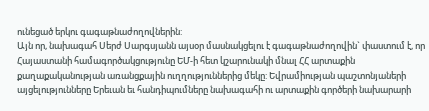ունեցած երկու գագաթնաժողովներին:
Այն որ, նախագահ Սերժ Սարգսյանն այսօր մասնակցելու է գագաթնաժողովին` փաստում է, որ Հայաստանի համագործակցությունը ԵՄ-ի հետ կշարունակի մնալ ՀՀ արտաքին քաղաքականության առանցքային ուղղություններից մեկը: Եվրամիության պաշտոնյաների այցելությունները Երեւան եւ հանդիպումները նախագահի ու արտաքին գործերի նախարարի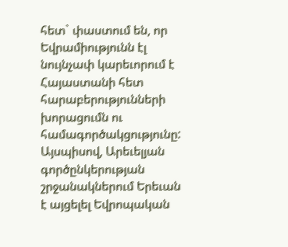հետ` փաստում են, որ Եվրամիությունն էլ նույնչափ կարեւորում է Հայաստանի հետ հարաբերությունների խորացումն ու համագործակցությունը:
Այսպիսով, Արեւելյան գործընկերության շրջանակներում Երեւան է այցելել Եվրոպական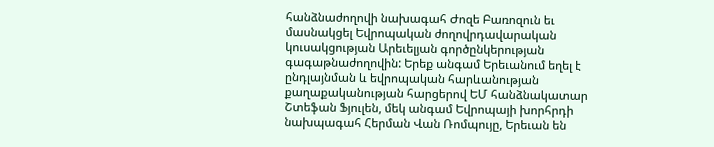հանձնաժողովի նախագահ Ժոզե Բառոզուն եւ մասնակցել Եվրոպական ժողովրդավարական կուսակցության Արեւելյան գործընկերության գագաթնաժողովին: Երեք անգամ Երեւանում եղել է ընդլայնման և եվրոպական հարևանության քաղաքականության հարցերով ԵՄ հանձնակատար Շտեֆան Ֆյուլեն, մեկ անգամ Եվրոպայի խորհրդի նախպագահ Հերման Վան Ռոմպույը, Երեւան են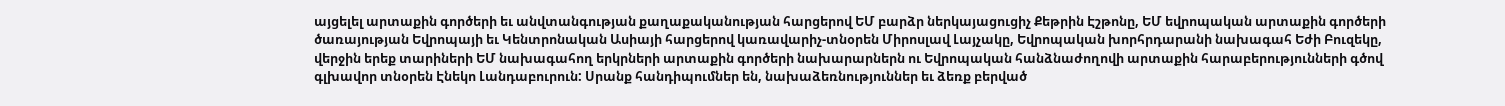այցելել արտաքին գործերի եւ անվտանգության քաղաքականության հարցերով ԵՄ բարձր ներկայացուցիչ Քեթրին Էշթոնը, ԵՄ եվրոպական արտաքին գործերի ծառայության Եվրոպայի եւ Կենտրոնական Ասիայի հարցերով կառավարիչ-տնօրեն Միրոսլավ Լայչակը, Եվրոպական խորհրդարանի նախագահ Եժի Բուզեկը, վերջին երեք տարիների ԵՄ նախագահող երկրների արտաքին գործերի նախարարներն ու Եվրոպական հանձնաժողովի արտաքին հարաբերությունների գծով գլխավոր տնօրեն Էնեկո Լանդաբուրուն: Սրանք հանդիպումներ են, նախաձեռնություններ եւ ձեռք բերված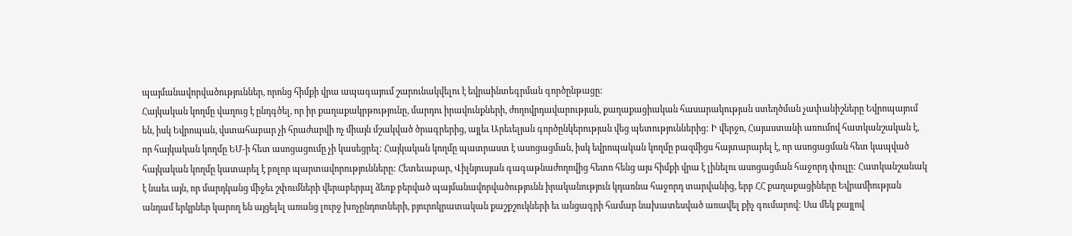պայմանավորվածություններ, որոնց հիմքի վրա ապագայում շարունակվելու է եվրաինտեգրման գործընթացը:
Հայկական կողմը վաղուց է ընդգծել, որ իր քաղաքակրթությունը, մարդու իրավունքների, ժողովրդավարության, քաղաքացիական հասարակության ստեղծման չափանիշները Եվրոպայում են, իսկ Եվրոպան, վստահաբար չի հրաժարվի ոչ միայն մշակված ծրագրերից, այլեւ Արեւելյան գործընկերության վեց պետություններից: Ի վերջո, Հայաստանի առումով հատկանշական է, որ հայկական կողմը ԵՄ-ի հետ ասոցացումը չի կասեցրել: Հայկական կողմը պատրաստ է ասոցացման, իսկ եվրոպական կողմը բազմիցս հայտարարել է, որ ասոցացման հետ կապված հայկական կողմը կատարել է բոլոր պարտավորությունները: Հետեւաբար, Վիլնյուսյան գագաթնաժողովից հետո հենց այս հիմքի վրա է լինելու ասոցացման հաջորդ փուլը: Հատկանշանակ է նաեւ այն, որ մարդկանց միջեւ շփումների վերաբերյալ ձեռք բերված պայմանավորվածությունն իրականություն կդառնա հաջորդ տարվանից, երբ ՀՀ քաղաքացիները Եվրամիության անդամ երկրներ կարող են այցելել առանց լուրջ խոչընդոտների, բյուրոկրատական քաշքշուկների եւ անցագրի համար նախատեսված առավել քիչ գումարով: Սա մեկ քայլով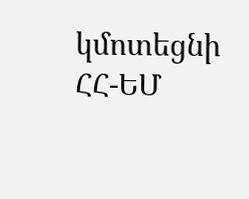կմոտեցնի ՀՀ-ԵՄ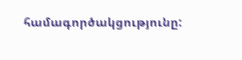համագործակցությունը: